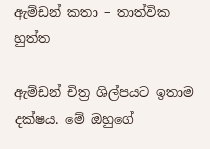ඇම්ඩන් කතා – තාත්වික හුත්ත

ඇම්ඩන් චිත්‍ර ශිල්පයට ඉතාම දක්ෂය. මේ ඔහුගේ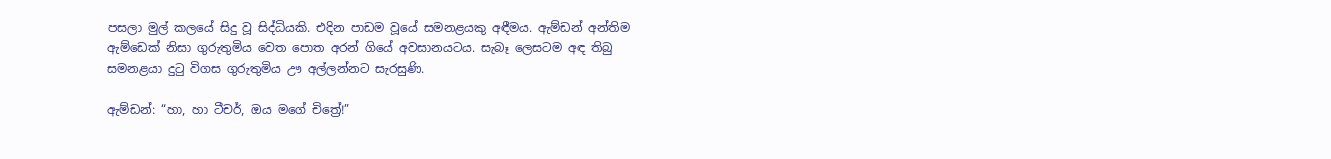පසලා මුල් කලයේ සිදු වූ සිද්ධියකි. එදින පාඩම වූයේ සමනළයකු අඳීමය. ඇම්ඩන් අන්තිම ඇම්ඩෙක් නිසා ගුරුතුමිය වෙත පොත අරන් ගියේ අවසානයටය. සැබෑ ලෙසටම අඳ තිබු සමනළයා දුටු විගස ගුරුතුමිය ඌ අල්ලන්නට සැරසුණි.

ඇම්ඩන්: “හා, හා ටීචර්, ඔය මගේ චිත්‍රේ!”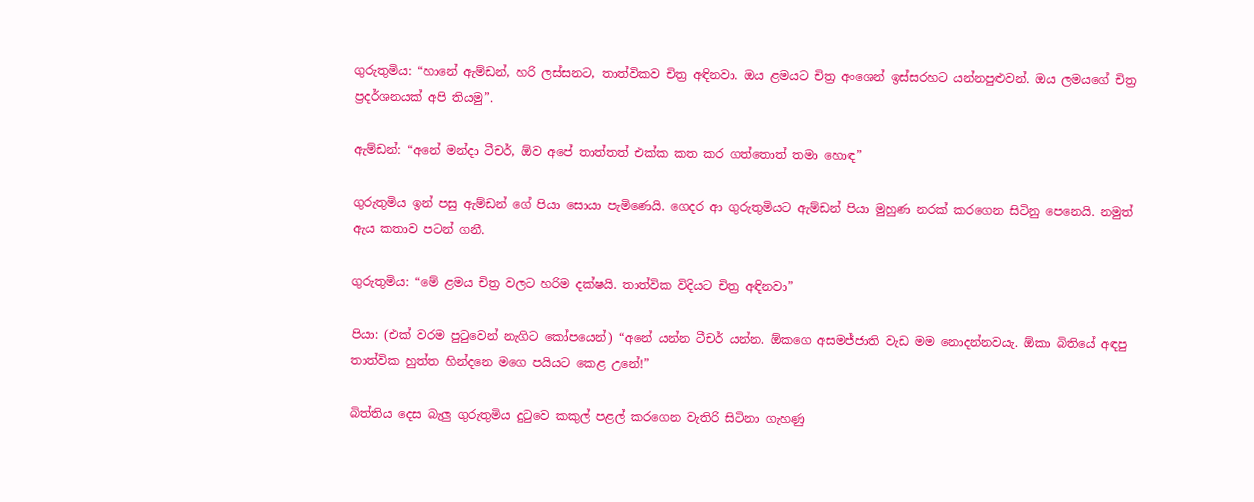ගුරුතුමිය: “හානේ ඇම්ඩන්, හරි ලස්සනට, තාත්විකව චිත්‍ර අඳිනවා. ඔය ළමයට චිත්‍ර අංශෙන් ඉස්සරහට යන්නපුළුවන්. ඔය ලමයගේ චිත්‍ර ප්‍රදර්ශනයක් අපි තියමු”.

ඇම්ඩන්: “අනේ මන්දා ටීචර්, ඕව අපේ තාත්තත් එක්ක කත කර ගත්තොත් තමා හොඳ”

ගුරුතුමිය ඉන් පසු ඇම්ඩන් ගේ පියා සොයා පැමිණෙයි. ගෙදර ආ ගුරුතුමියට ඇම්ඩන් පියා මුහුණ නරක් කරගෙන සිටිනු පෙනෙයි. නමුත් ඇය කතාව පටන් ගනී.

ගුරුතුමිය: “මේ ළමය චිත්‍ර වලට හරිම දක්ෂයි. තාත්වික විදියට චිත්‍ර අඳිනවා”

පියා: (එක් වරම පුටුවෙන් නැගිට කෝපයෙන්) “අනේ යන්න ටීචර් යන්න. ඕකගෙ අසමජ්ජාති වැඩ මම නොදන්නවයැ. ඕකා බිතියේ අඳපු තාත්වික හුත්ත හින්දනෙ මගෙ පයියට කෙළ උනේ!”

බිත්තිය දෙස බැලු ගුරුතුමිය දුටුවෙ කකුල් පළල් කරගෙන වැතිරි සිටිනා ගැහණු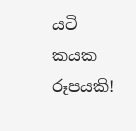යටි කයක රූපයකි!